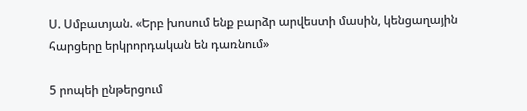Ս. Սմբատյան. «Երբ խոսում ենք բարձր արվեստի մասին, կենցաղային հարցերը երկրորդական են դառնում»

5 րոպեի ընթերցում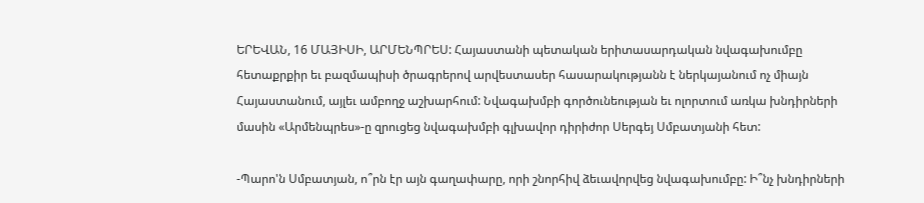ԵՐԵՎԱՆ, 16 ՄԱՅԻՍԻ, ԱՐՄԵՆՊՐԵՍ: Հայաստանի պետական երիտասարդական նվագախումբը հետաքրքիր եւ բազմապիսի ծրագրերով արվեստասեր հասարակությանն է ներկայանում ոչ միայն Հայաստանում, այլեւ ամբողջ աշխարհում: Նվագախմբի գործունեության եւ ոլորտում առկա խնդիրների մասին «Արմենպրես»-ը զրուցեց նվագախմբի գլխավոր դիրիժոր Սերգեյ Սմբատյանի հետ:

-Պարո'ն Սմբատյան, ո՞րն էր այն գաղափարը, որի շնորհիվ ձեւավորվեց նվագախումբը: Ի՞նչ խնդիրների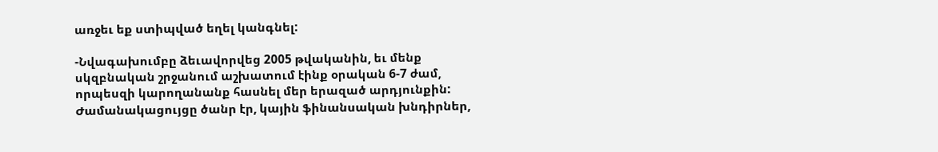առջեւ եք ստիպված եղել կանգնել:

-Նվագախումբը ձեւավորվեց 2005 թվականին, եւ մենք սկզբնական շրջանում աշխատում էինք օրական 6-7 ժամ, որպեսզի կարողանանք հասնել մեր երազած արդյունքին: Ժամանակացույցը ծանր էր, կային ֆինանսական խնդիրներ,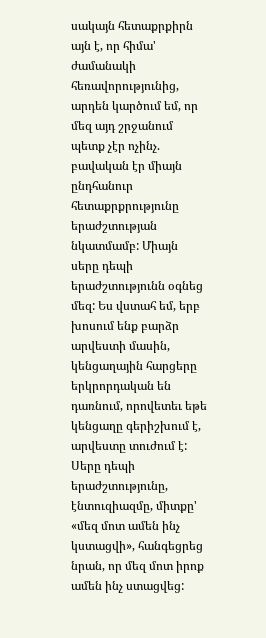սակայն հետաքրքիրն այն է, որ հիմա' ժամանակի հեռավորությունից, արդեն կարծում եմ, որ մեզ այդ շրջանում պետք չէր ոչինչ. բավական էր միայն ընդհանուր հետաքրքրությունը երաժշտության նկատմամբ: Միայն սերը դեպի երաժշտությունն օգնեց մեզ: Ես վստահ եմ, երբ խոսում ենք բարձր արվեստի մասին, կենցաղային հարցերը երկրորդական են դառնում, որովետեւ եթե կենցաղը գերիշխում է, արվեստը տուժում է: Սերը դեպի երաժշտությունը, էնտուզիազմը, միտքը' «մեզ մոտ ամեն ինչ կստացվի», հանգեցրեց նրան, որ մեզ մոտ իրոք ամեն ինչ ստացվեց: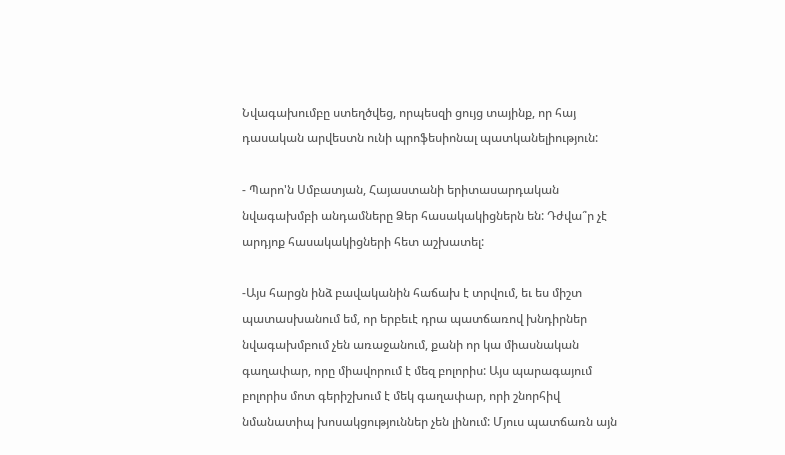Նվագախումբը ստեղծվեց, որպեսզի ցույց տայինք, որ հայ դասական արվեստն ունի պրոֆեսիոնալ պատկանելիություն:

- Պարո'ն Սմբատյան, Հայաստանի երիտասարդական նվագախմբի անդամները Ձեր հասակակիցներն են: Դժվա՞ր չէ արդյոք հասակակիցների հետ աշխատել:

-Այս հարցն ինձ բավականին հաճախ է տրվում, եւ ես միշտ պատասխանում եմ, որ երբեւէ դրա պատճառով խնդիրներ նվագախմբում չեն առաջանում, քանի որ կա միասնական գաղափար, որը միավորում է մեզ բոլորիս: Այս պարագայում բոլորիս մոտ գերիշխում է մեկ գաղափար, որի շնորհիվ նմանատիպ խոսակցություններ չեն լինում: Մյուս պատճառն այն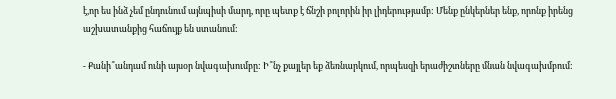է,որ ես ինձ չեմ ընդունում այնպիսի մարդ, որը պետք է ճնշի բոլորին իր լիդերությամբ: Մենք ընկերներ ենք, որոնք իրենց աշխատանքից հաճույք են ստանում:

- Քանի՞անդամ ունի այսօր նվագախումբը: Ի՞նչ քայլեր եք ձեռնարկում, որպեսզի երաժիշտները մնան նվագախմբում: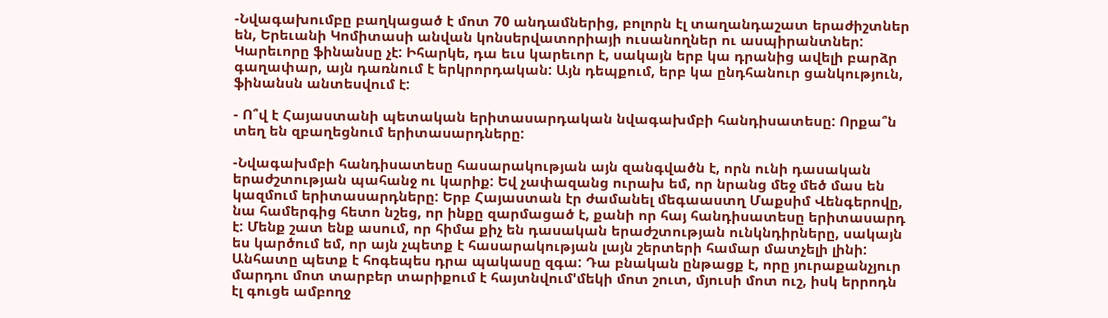-Նվագախումբը բաղկացած է մոտ 70 անդամներից, բոլորն էլ տաղանդաշատ երաժիշտներ են, Երեւանի Կոմիտասի անվան կոնսերվատորիայի ուսանողներ ու ասպիրանտներ: Կարեւորը ֆինանսը չէ: Իհարկե, դա եւս կարեւոր է, սակայն երբ կա դրանից ավելի բարձր գաղափար, այն դառնում է երկրորդական: Այն դեպքում, երբ կա ընդհանուր ցանկություն, ֆինանսն անտեսվում է:

- Ո՞վ է Հայաստանի պետական երիտասարդական նվագախմբի հանդիսատեսը: Որքա՞ն տեղ են զբաղեցնում երիտասարդները:

-Նվագախմբի հանդիսատեսը հասարակության այն զանգվածն է, որն ունի դասական երաժշտության պահանջ ու կարիք: Եվ չափազանց ուրախ եմ, որ նրանց մեջ մեծ մաս են կազմում երիտասարդները: Երբ Հայաստան էր ժամանել մեգաաստղ Մաքսիմ Վենգերովը, նա համերգից հետո նշեց, որ ինքը զարմացած է, քանի որ հայ հանդիսատեսը երիտասարդ է: Մենք շատ ենք ասում, որ հիմա քիչ են դասական երաժշտության ունկնդիրները, սակայն ես կարծում եմ, որ այն չպետք է հասարակության լայն շերտերի համար մատչելի լինի: Անհատը պետք է հոգեպես դրա պակասը զգա: Դա բնական ընթացք է, որը յուրաքանչյուր մարդու մոտ տարբեր տարիքում է հայտնվում'մեկի մոտ շուտ, մյուսի մոտ ուշ, իսկ երրոդն էլ գուցե ամբողջ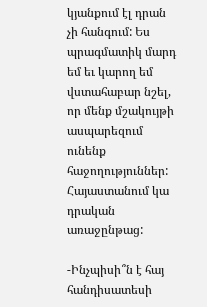կյանքում էլ դրան չի հանգում: Ես պրագմատիկ մարդ եմ եւ կարող եմ վստահաբար նշել, որ մենք մշակույթի ասպարեզում ունենք հաջողություններ: Հայաստանում կա դրական առաջընթաց:

-Ինչպիսի՞ն է հայ հանդիսատեսի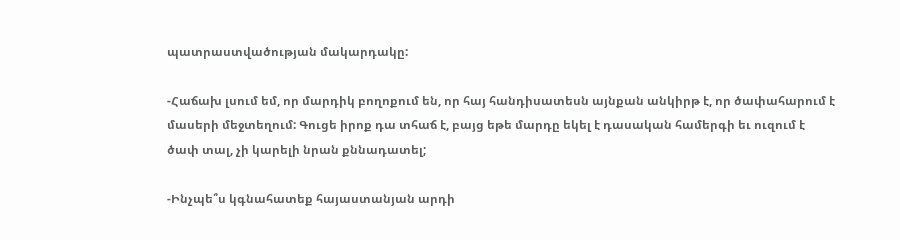պատրաստվածության մակարդակը:

-Հաճախ լսում եմ, որ մարդիկ բողոքում են, որ հայ հանդիսատեսն այնքան անկիրթ է, որ ծափահարում է մասերի մեջտեղում: Գուցե իրոք դա տհաճ է, բայց եթե մարդը եկել է դասական համերգի եւ ուզում է ծափ տալ, չի կարելի նրան քննադատել;

-Ինչպե՞ս կգնահատեք հայաստանյան արդի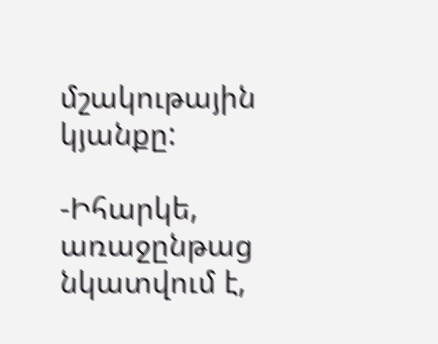մշակութային կյանքը:

-Իհարկե, առաջընթաց նկատվում է,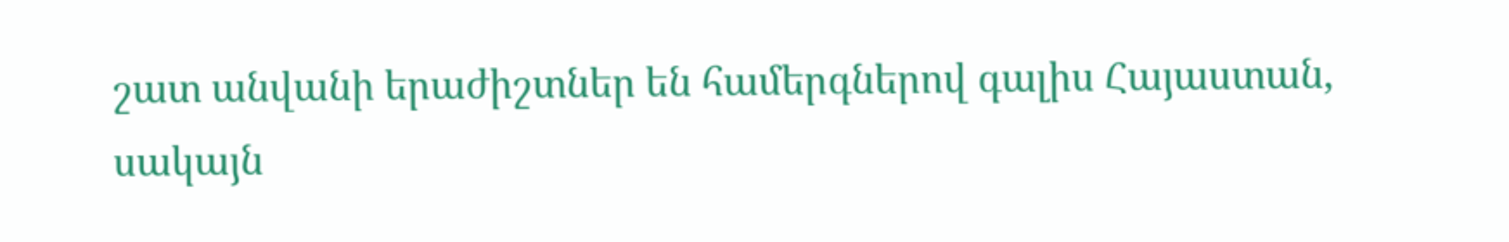շատ անվանի երաժիշտներ են համերգներով գալիս Հայաստան, սակայն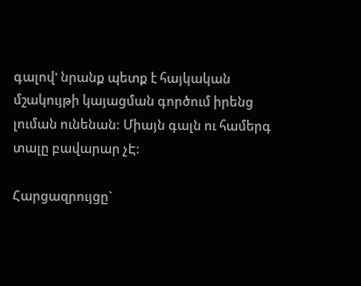գալով' նրանք պետք է հայկական մշակույթի կայացման գործում իրենց լուման ունենան: Միայն գալն ու համերգ տալը բավարար չԷ:

Հարցազրույցը`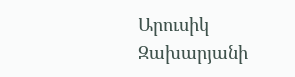Արուսիկ Զախարյանի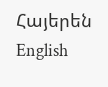Հայերեն English